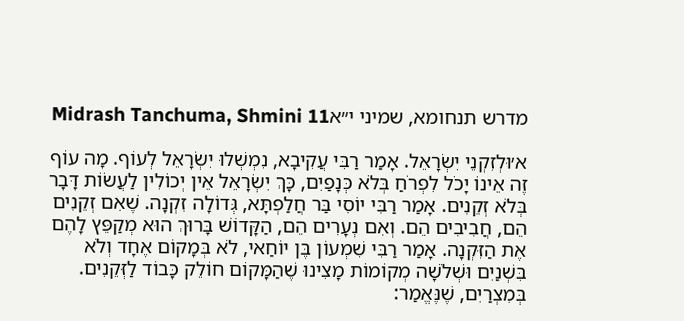מדרש תנחומא, שמיני י״אMidrash Tanchuma, Shmini 11

א׳וּלְזִקְנֵי יִשְׂרָאֵל. אָמַר רַבִּי עֲקִיבָא, נִמְשְׁלוּ יִשְׂרָאֵל לְעוֹף. מָה עוֹף זֶה אֵינוֹ יָכֹל לִפְרֹחַ בְּלֹא כְּנָפַיִם, כָּךְ יִשְׂרָאֵל אֵין יְכוֹלִין לַעֲשׂוֹת דָּבָר בְּלֹא זְקֵנִים. אָמַר רַבִּי יוֹסִי בַּר חֲלַפְתָּא, גְּדוֹלָה זִקְנָה. שֶׁאִם זְקֵנִים הֵם, חֲבִיבִים הֵם. וְאִם נְעָרִים הֵם, הַקָּדוֹשׁ בָּרוּךְ הוּא מְקַפֵּץ לָהֶם אֶת הַזִּקְנָה. אָמַר רַבִּי שִׁמְעוֹן בֶּן יוֹחַאי, לֹא בְּמָקוֹם אֶחָד וְלֹא בִּשְׁנַיִם וּשְׁלֹשָׁה מְקוֹמוֹת מָצִינוּ שֶׁהַמָּקוֹם חוֹלֵק כָּבוֹד לַזְּקֵנִים. בְּמִצְרַיִם, שֶׁנֶּאֱמַר: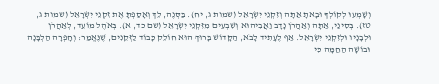וְשָׁמְעוּ לְקוֹלְךָ וּבָאתָ אַתָּה וְזִקְנֵי יִשְׂרָאֵל (שמות ג, יח). בַּסְּנֶה, לֵךְ וְאָסַפְתָּ אֶת זִקְנֵי יִשְׂרָאֵל (שמות ג, טז). בְּסִינַי, אַתָּה וְאַהֲרֹן נָדָב וַאֲבִיהוּא וְשִׁבְעִים מִזִּקְנֵי יִשְׂרָאֵל (שם כד, א). בְּאֹהֶל מוֹעֵד, לְאַהֲרֹן וּלְבָנָיו וּלְזִקְנֵי יִשְׂרָאֵל. אַף לֶעָתִיד לָבֹא, הַקָּדוֹשׁ בָּרוּךְ הוּא חוֹלֵק כָּבוֹד לַזְּקֵנִים, שֶׁנֶּאֱמַר: וְחָפְרָה הַלְבָּנָה וּבוֹשָׁה הַחַמָּה כִּי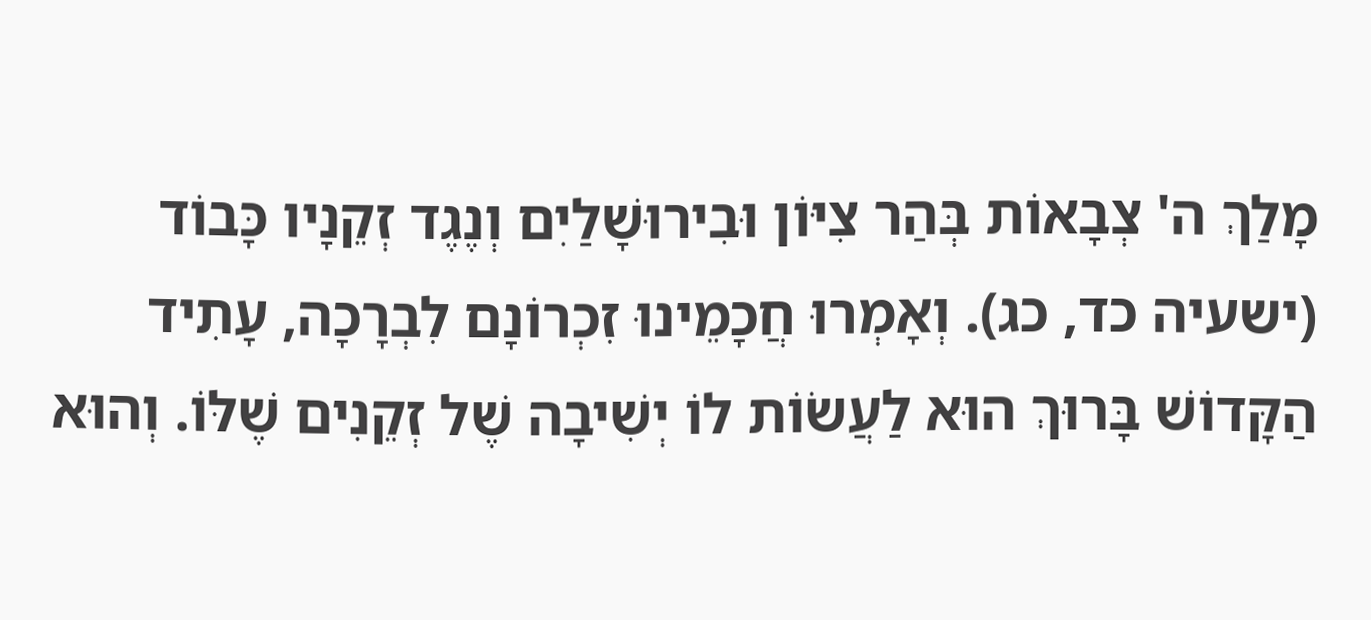מָלַךְ ה' צְבָאוֹת בְּהַר צִיּוֹן וּבִירוּשָׁלַיִם וְנֶגֶד זְקֵנָיו כָּבוֹד (ישעיה כד, כג). וְאָמְרוּ חֲכָמֵינוּ זִכְרוֹנָם לִבְרָכָה, עָתִיד הַקָּדוֹשׁ בָּרוּךְ הוּא לַעֲשׂוֹת לוֹ יְשִׁיבָה שֶׁל זְקֵנִים שֶׁלּוֹ. וְהוּא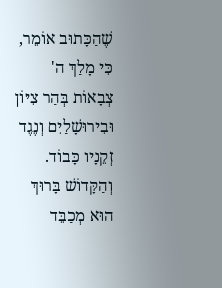שֶׁהַכָּתוּב אוֹמֵר, כִּי מָלַךְ ה' צְבָאוֹת בְּהַר צִיּוֹן וּבִירוּשָׁלַיִם וְנֶגֶד זְקֵנָיו כָּבוֹד. וְהַקָּדוֹשׁ בָּרוּךְ הוּא מְכַבֵּד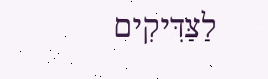לַצַּדִּיקִים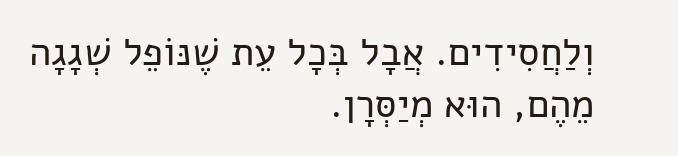וְלַחֲסִידִים. אֲבָל בְּכָל עֵת שֶׁנּוֹפֵל שְׁגָגָה מֵהֶם, הוּא מְיַסְּרָן.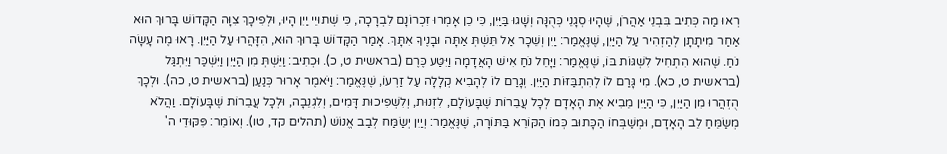רְאוּ מַה כְּתִיב בִּבְנֵי אַהֲרֹן, שֶׁהָיוּ סְגָנֵי כְּהֻנָּה וְשָׁגוּ בַּיַּיִן, כִּי כֵן אָמְרוּ זִכְרוֹנָם לִבְרָכָה, כִּי שְׁתוּיֵי יַיִן הָיוּ, וּלְפִיכָךְ צִוָּה הַקָּדוֹשׁ בָּרוּךְ הוּא אַחַר מִיתָתָן לְהַזְהִיר עַל הַיַּיִן, שֶׁנֶּאֱמַר: יַיִן וְשֵׁכָר אַל תֵּשְׁתְּ אַתָּה וּבָנֶיךָ אִתָּךְ. אָמַר הַקָּדוֹשׁ בָּרוּךְ הוּא, הִזָּהֲרוּ עַל הַיַּיִן. רָאוּ מֶה עָשָׂה נֹחַ. שֶׁהוּא הִתְחִיל לִשְׁגּוֹת בּוֹ, שֶׁנֶּאֱמַר: וַיָּחֵל נֹחַ אִישׁ הָאֲדָמָה וַיִּטַּע כֶּרֶם (בראשית ט, כ). וּכְתִיב: וַיֵּשְׁתְּ מִן הַיַּיִן וַיִּשְׁכַּר וַיִּתְגַּל (בראשית ט, כא). מִי גָּרַם לוֹ לְהִתְבַּזּוֹת הַיַּיִן. וְגָרַם לוֹ לְהָבִיא קְלָלָה עַל זַרְעוֹ, שֶׁנֶּאֱמַר: וַיֹּאמֶר אָרוּר כְּנַעַן (בראשית ט, כה). וּלְכָךְ הֻזְהֲרוּ מִן הַיַּיִן, כִּי הַיַּיִן מֵבִיא אֶת הָאָדָם לְכָל עֲבֵרוֹת שֶׁבָּעוֹלָם, לִזְנוּת, וְלִשְׁפִיכוּת דָּמִים, וְלִגְנֵבָה, וּלְכָל עֲבֵרוֹת שֶׁבָּעוֹלָם. וַהֲלֹא מְשַׂמֵּחַ לֵב הָאָדָם, וּמְשַׁבְּחוֹ הַכָּתוּב כְּמוֹ הַקּוֹרֵא בַּתּוֹרָה, שֶׁנֶּאֱמַר: וְיַיִן יְשַׂמַּח לְבַב אֱנוֹשׁ (תהלים קד, טו). וְאוֹמֵר: פִּקּוּדֵי ה'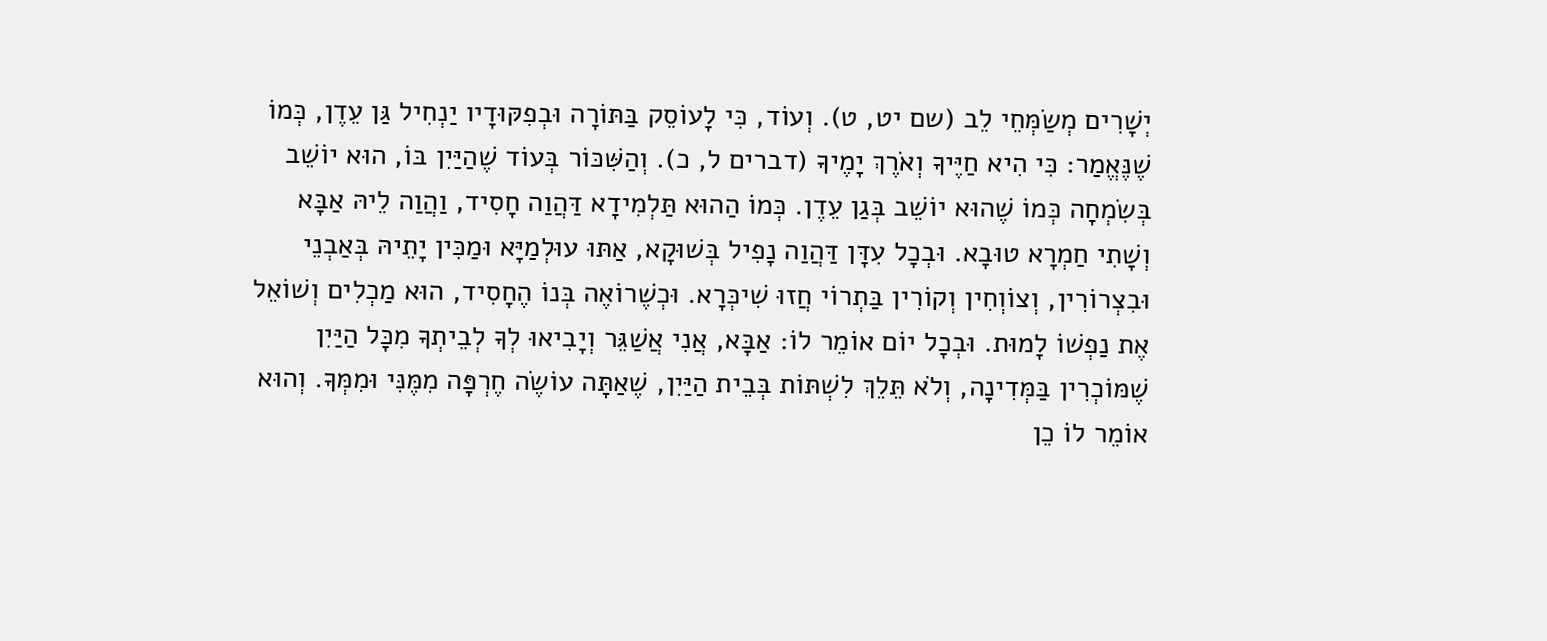יְשָׁרִים מְשַׂמְּחֵי לֵב (שם יט, ט). וְעוֹד, כִּי לָעוֹסֵק בַּתּוֹרָה וּבְפִקּוּדָיו יַנְחִיל גַּן עֵדֶן, כְּמוֹ שֶׁנֶּאֱמַר: כִּי הִיא חַיֶּיךָ וְאֹרֶךְ יָמֶיךָ (דברים ל, כ). וְהַשִּׁכּוֹר בְּעוֹד שֶׁהַיַּיִן בּוֹ, הוּא יוֹשֵׁב בְּשִׂמְחָה כְּמוֹ שֶׁהוּא יוֹשֵׁב בְּגַן עֵדֶן. כְּמוֹ הַהוּא תַּלְמִידָא דַּהֲוַה חָסִיד, וַהֲוַה לֵיהּ אַבָּא וְשָׁתִי חַמְרָא טוּבָא. וּבְכָל עִדָּן דַּהֲוַה נָפִיל בְּשׁוּקָא, אַתּוּ עוּלְמַיָּא וּמַכִּין יָתֵיהּ בְּאַבְנֵי וּבִצְרוֹרִין, וְצוֹוְחִין וְקוֹרִין בַּתְרוֹי חֲזוּ שִׁיכְּרָא. וּכְשֶׁרוֹאֶה בְּנוֹ הֶחָסִיד, הוּא מַכְלִים וְשׁוֹאֵל אֶת נַפְשׁוֹ לָמוּת. וּבְכָל יוֹם אוֹמֵר לוֹ: אַבָּא, אֲנִי אֲשַׁגֵּר וְיָבִיאוּ לְךָ לְבֵיתְךָ מִכָּל הַיַּיִן שֶׁמּוֹכְרִין בַּמְּדִינָה, וְלֹא תֵּלֵךְ לִשְׁתּוֹת בְּבֵית הַיַּיִן, שֶׁאַתָּה עוֹשֶׂה חֶרְפָּה מִמֶּנִּי וּמִמְּךָ. וְהוּא אוֹמֵר לוֹ כֵן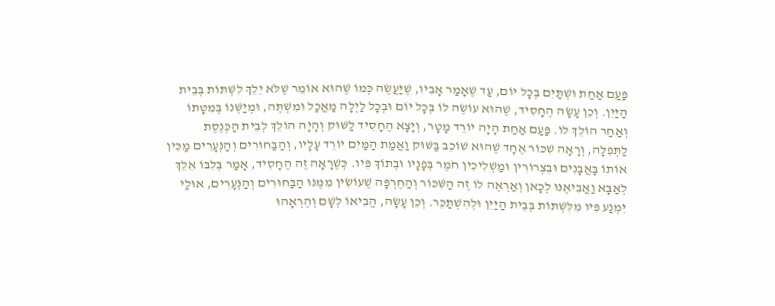פַּעַם אַחַת וּשְׁתַּיִם בְּכָל יוֹם, עַד שֶׁאָמַר אָבִיו, שֶׁיַּעֲשֶׂה כְּמוֹ שֶׁהוּא אוֹמֵר שֶׁלֹּא יֵלֵךְ לִשְׁתּוֹת בְּבֵית הַיַּיִן. וְכֵן עָשָׂה הֶחָסִיד, שֶׁהוּא עוֹשֶׂה לוֹ בְּכָל יוֹם וּבְכָל לַיְלָה מַאֲכַל וּמִשְׁתֶּה, וּמְיַשְּׁנוֹ בְּמִטָּתוֹ וְאַחַר הוֹלֵךְ לוֹ. פַּעַם אַחַת הָיָה יוֹרֵד מָטָר, וְיָצָא הֶחָסִיד לַשּׁוּק וְהָיָה הוֹלֵךְ לְבֵית הַכְּנֶסֶת לַתְּפִלָּה, וְרָאָה שִׁכּוֹר אֶחָד שֶׁהוּא שׁוֹכֵב בַּשּׁוּק וַאֲמַת הַמַּיִם יוֹרֵד עָלָיו, וְהַבַּחוּרִים וְהַנְּעָרִים מַכִּין אוֹתוֹ בָּאֲבָנִים וּבִצְרוֹרִין וּמַשְׁלִיכִין חֹמֶר בְּפָנָיו וּבְתוֹךְ פִּיו. כְּשֶׁרָאָה זֶה הֶחָסִיד, אָמַר בְּלִבּוֹ אֵלֵךְ לְאַבָּא וַאֲבִיאֶנּוּ לְכָאן וְאַרְאֶה לוֹ זֶה הַשִּׁכּוֹר וְהַחֶרְפָּה שֶׁעוֹשִׂין מִמֶּנּוּ הַבַּחוּרִים וְהַנְּעָרִים, אוּלַי יִמְנַע פִּיו מִלִּשְׁתּוֹת בְּבֵית הַיַּיִן וּלְהִשְׁתַּכֵּר. וְכֵן עָשָׂה, הֱבִיאוֹ לְשָׁם וְהֶרְאָהוּ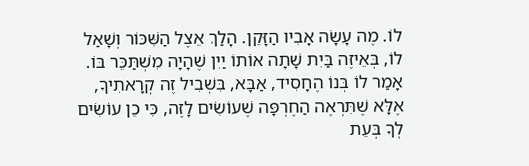לוֹ. מֶה עָשָׂה אָבִיו הַזָּקֵן. הָלַךְ אֵצֶל הַשִּׁכּוֹר וְשָׁאַל לוֹ, בְּאֵיזֶה בַּיִת שָׁתָה אוֹתוֹ יַיִן שֶׁהָיָה מִשְׁתַּכֵּר בּוֹ. אָמַר לוֹ בְּנוֹ הֶחָסִיד, אַבָּא, בִּשְׁבִיל זֶה קְרָאתִיךָ, אֶלָּא שֶׁתִּרְאֶה הַחֶרְפָּה שֶׁעוֹשִׂים לָזֶה, כִּי כֵן עוֹשִׂים לְךָ בְּעֵת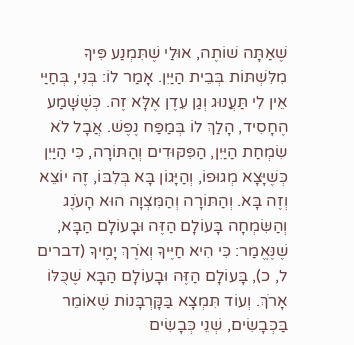שֶׁאַתָּה שׁוֹתֶה, אוּלַי שֶׁתִּמְנַע פִּיךָ מִלִּשְׁתּוֹת בְּבֵית הַיַּיִן. אָמַר לוֹ: בְּנִי, בְּחַיַּי אֵין לִי תַּעֲנוּג וְגַן עֵדֶן אֶלָּא זֶה. כְּשֶׁשָּׁמַע הֶחָסִיד, הָלַךְ לוֹ בְּמַפַּח נֶפֶשׁ. אֲבָל לֹא שִׂמְחַת הַיַּיִן, הַפִּקּוּדִים וְהַתּוֹרָה, כִּי הַיַּיִן כְּשֶׁיָּצָא מְגוּפוֹ, וְהַיָּגוֹן בָּא בְּלִבּוֹ, זֶה יוֹצֵא וְזֶה בָּא. וְהַתּוֹרָה וְהַמִּצְוָה הוּא הָעֹנֶג וְהַשִּׂמְחָה בָּעוֹלָם הַזֶּה וּבָעוֹלָם הַבָּא, שֶׁנֶּאֱמַר: כִּי הִיא חַיֶּיךָ וְאֹרֶךְ יָמֶיךָ (דברים ל, כ), בָּעוֹלָם הַזֶּה וּבָעוֹלָם הַבָּא שֶׁכֻּלּוֹ אָרֹךְ. וְעוֹד תִּמְצָא בַּקָּרְבָּנוֹת שֶׁאוֹמֵר בַּכְּבָשִׂים, שְׁנֵי כְּבָשִׂים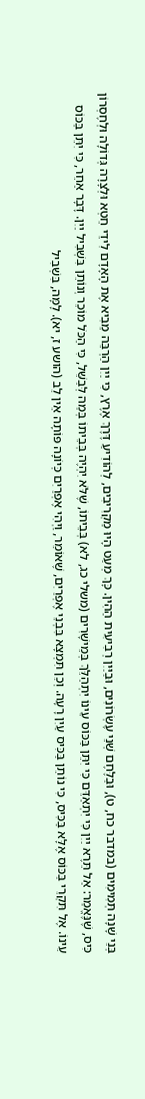בְּנֵי שָׁנָה תְּמִימִים (במדבר כח, ט), וּבַלֶּחֶם שְׁנֵי עֶשְׂרוֹנִים, וּבַיַּיִן רְבִיעִית הַהִין. כָּךְ מְעַט הָיוּ מַקְרִיבִים, לְהוֹדִיעַ דֶּרֶךְ אֶרֶץ, כִּי יַיִן הַרְבֵּה מֵבִיא אֶת הָאָדָם לִידֵי חֵטְא וּלְצָרָה גְּדוֹלָה וּלְחֶסְרוֹן כִּיס, שֶׁנֶּאֱמַר: אַל תֵּרֶא יַיִן כִּי יִתְאַדֵּם כִּי יִתֵּן בַּכּוֹס עֵינוֹ יִתְהַלֵּךְ בְּמֵישָׁרִים (משלי כג, לא) בְּבֵיתוֹ, שֶׁלֹּא יִהְיֶה בְּבֵיתוֹ בְּמַה לְּבַשֵּׁל, כִּי הַכֹּל מוֹכֵר וְנוֹתֵן בִּשְׁבִיל יַיִן. דָּבָר אַחֵר, כִּי יִתֵּן בַּכּוֹס עֵינוֹ. אֶל תִּקְרֵי בַּכּוֹס אֶלָּא בַּכִּיס, כִּי נוֹתֵן בַּכִּיס עַיִן רָעָה. וְכֵן תִּמְצָא בִּבְנֵי אֶפְרַיִם, שֶׁאוֹמֵר, וַיְהִי אֶפְרַיִם כְּיוֹנָה פּוֹתָה אֵין לֵב (הושע ז, יא). לָמָּה, בִּשְׁבִיל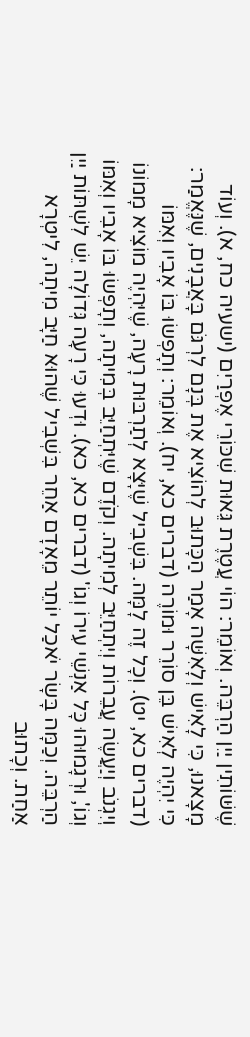שֶׁשּׁוֹתִין יַיִן הַרְבֵּה. וְאוֹמֵר: הוֹי עֲטֶרֶת גֵּאוּת שִׁכּוֹרֵי אֶפְרַיִם (ישעיה כח, א). וְעוֹד מָצָאנוּ, כִּי לָאִישׁ וְלָאִשָּׁה אָמַר הַכָּתוּב לְהוֹצִיא אֶת בְּנָם לִרְגֹּם בָּאֲבָנִים, שֶׁנֶּאֱמַר: כִּי יִהְיֶה לְאִישׁ בֵּן סוֹרֵר וּמוֹרֶה (דברים כא, יח). וְאוֹמֵר: וְתָפְשׂוּ בּוֹ אָבִיו וְאִמּוֹ (דברים כא, יט). וְכָל זֶה לָמָּה. בִּשְׁבִיל שֶׁיָּצָא לְתַרְבּוּת רָעָה, שֶׁיִּהְיֶה מוֹצִיא מָמוֹנוֹ וְיִגְנֹב וְיַעֲשֶׂה עֲבֵרוֹת וְיִתְחַיֵּב לְמִיתָה. וְקֹדֶם שֶׁיִּתְחַיֵּב בְּמִיתָה, וְתָפְשׂוּ בּוֹ אָבִיו וְאִמּוֹ וְגוֹ', וּרְגָמוּהוּ כָּל אַנְשֵׁי עִירוֹ וְגוֹ' (דברים כא, כא). וּדְעוּ כִּי רָעָה גְּדוֹלָה יֵשׁ לִשְׁתּוֹת יַיִן הַרְבֵּה. וְכַמָּה בָּשָׂר יֹאכַל יוֹתֵר מֵאָדָם אַחֵר בִּשְׁבִיל שֶׁהוּא חַיָּב מִיתָה, לִיטְרָא אַחַת. וְכָתוּב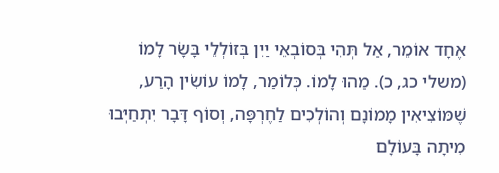אֶחָד אוֹמֵר, אַל תְּהִי בְּסוֹבְאֵי יַיִן בְּזוֹלְלֵי בָּשָׂר לָמוֹ (משלי כג, כ). מַהוּ לָמוֹ. כְּלוֹמַר, לָמוֹ עוֹשִׂין הָרַע, שֶׁמּוֹצִיאִין מָמוֹנָם וְהוֹלְכִים לַחֶרְפָּה, וְסוֹף דָּבָר יִתְחַיְּבוּ מִיתָה בָּעוֹלָם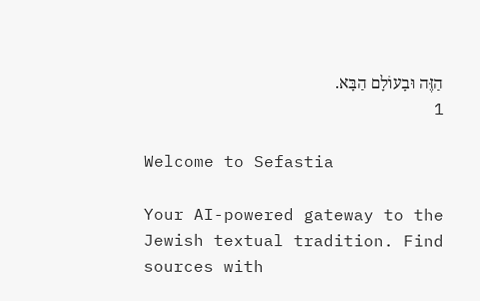הַזֶּה וּבָעוֹלָם הַבָּא.
1

Welcome to Sefastia

Your AI-powered gateway to the Jewish textual tradition. Find sources with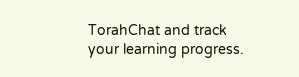TorahChat and track your learning progress.